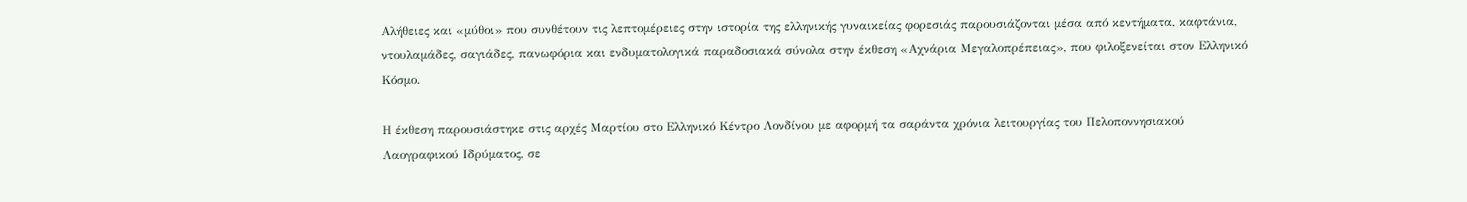Αλήθειες και «μύθοι» που συνθέτουν τις λεπτομέρειες στην ιστορία της ελληνικής γυναικείας φορεσιάς παρουσιάζονται μέσα από κεντήματα, καφτάνια, ντουλαμάδες, σαγιάδες, πανωφόρια και ενδυματολογικά παραδοσιακά σύνολα στην έκθεση «Αχνάρια Μεγαλοπρέπειας», που φιλοξενείται στον Ελληνικό Κόσμο.

Η έκθεση παρουσιάστηκε στις αρχές Μαρτίου στο Ελληνικό Κέντρο Λονδίνου με αφορμή τα σαράντα χρόνια λειτουργίας του Πελοποννησιακού Λαογραφικού Ιδρύματος, σε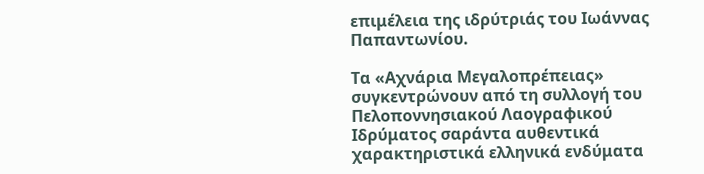επιμέλεια της ιδρύτριάς του Ιωάννας Παπαντωνίου.

Τα «Αχνάρια Μεγαλοπρέπειας» συγκεντρώνουν από τη συλλογή του Πελοποννησιακού Λαογραφικού Ιδρύματος σαράντα αυθεντικά χαρακτηριστικά ελληνικά ενδύματα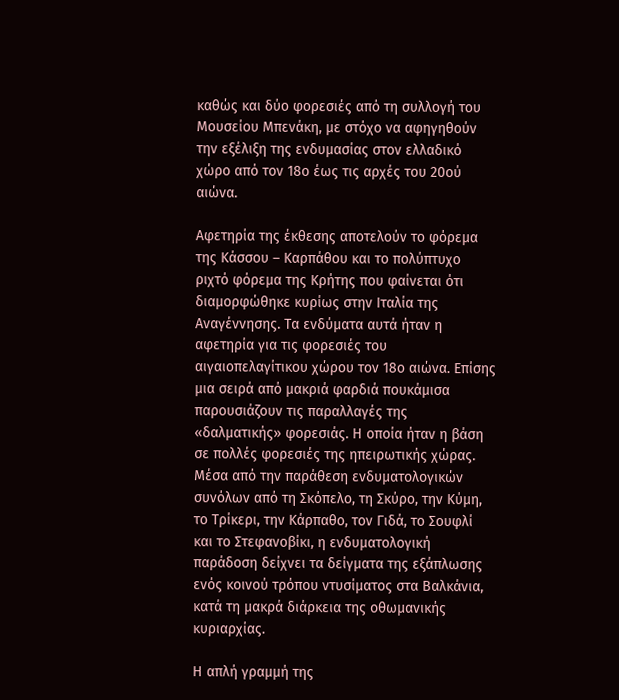καθώς και δύο φορεσιές από τη συλλογή του Μουσείου Μπενάκη, με στόχο να αφηγηθούν την εξέλιξη της ενδυμασίας στον ελλαδικό χώρο από τον 18ο έως τις αρχές του 20ού αιώνα.

Αφετηρία της έκθεσης αποτελούν το φόρεμα της Κάσσου – Καρπάθου και το πολύπτυχο ριχτό φόρεμα της Κρήτης που φαίνεται ότι διαμορφώθηκε κυρίως στην Ιταλία της Αναγέννησης. Τα ενδύματα αυτά ήταν η αφετηρία για τις φορεσιές του αιγαιοπελαγίτικου χώρου τον 18ο αιώνα. Επίσης μια σειρά από μακριά φαρδιά πουκάμισα παρουσιάζουν τις παραλλαγές της «δαλματικής» φορεσιάς. Η οποία ήταν η βάση σε πολλές φορεσιές της ηπειρωτικής χώρας. Μέσα από την παράθεση ενδυματολογικών συνόλων από τη Σκόπελο, τη Σκύρο, την Κύμη, το Τρίκερι, την Κάρπαθο, τον Γιδά, το Σουφλί και το Στεφανοβίκι, η ενδυματολογική παράδοση δείχνει τα δείγματα της εξάπλωσης ενός κοινού τρόπου ντυσίματος στα Βαλκάνια, κατά τη μακρά διάρκεια της οθωμανικής κυριαρχίας.

Η απλή γραμμή της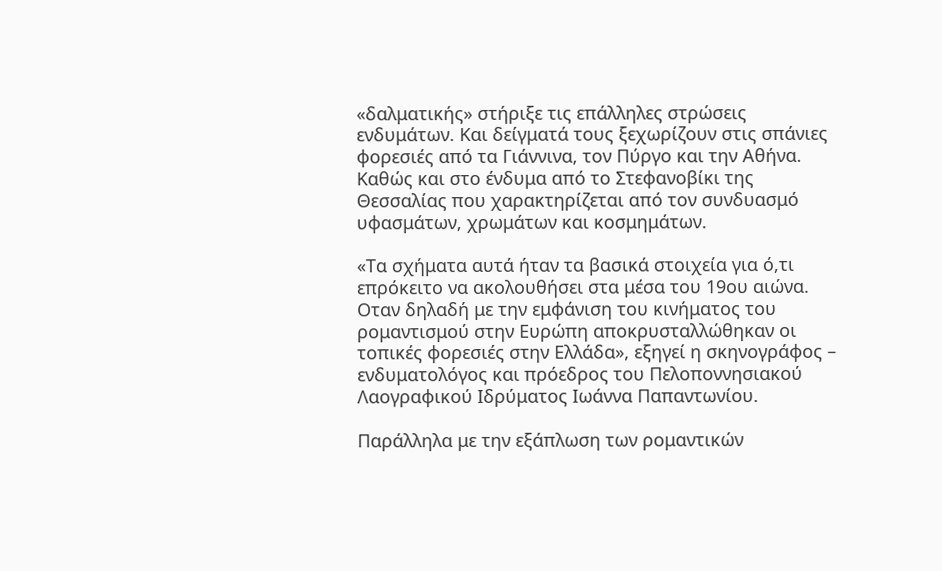«δαλματικής» στήριξε τις επάλληλες στρώσεις ενδυμάτων. Και δείγματά τους ξεχωρίζουν στις σπάνιες φορεσιές από τα Γιάννινα, τον Πύργο και την Αθήνα. Καθώς και στο ένδυμα από το Στεφανοβίκι της Θεσσαλίας που χαρακτηρίζεται από τον συνδυασμό υφασμάτων, χρωμάτων και κοσμημάτων.

«Τα σχήματα αυτά ήταν τα βασικά στοιχεία για ό,τι επρόκειτο να ακολουθήσει στα μέσα του 19ου αιώνα. Οταν δηλαδή με την εμφάνιση του κινήματος του ρομαντισμού στην Ευρώπη αποκρυσταλλώθηκαν οι τοπικές φορεσιές στην Ελλάδα», εξηγεί η σκηνογράφος – ενδυματολόγος και πρόεδρος του Πελοποννησιακού Λαογραφικού Ιδρύματος Ιωάννα Παπαντωνίου.

Παράλληλα με την εξάπλωση των ρομαντικών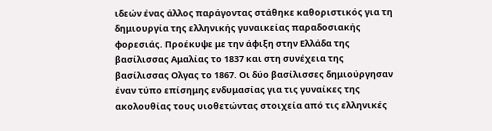ιδεών ένας άλλος παράγοντας στάθηκε καθοριστικός για τη δημιουργία της ελληνικής γυναικείας παραδοσιακής φορεσιάς. Προέκυψε με την άφιξη στην Ελλάδα της βασίλισσας Αμαλίας το 1837 και στη συνέχεια της βασίλισσας Ολγας το 1867. Οι δύο βασίλισσες δημιούργησαν έναν τύπο επίσημης ενδυμασίας για τις γυναίκες της ακολουθίας τους υιοθετώντας στοιχεία από τις ελληνικές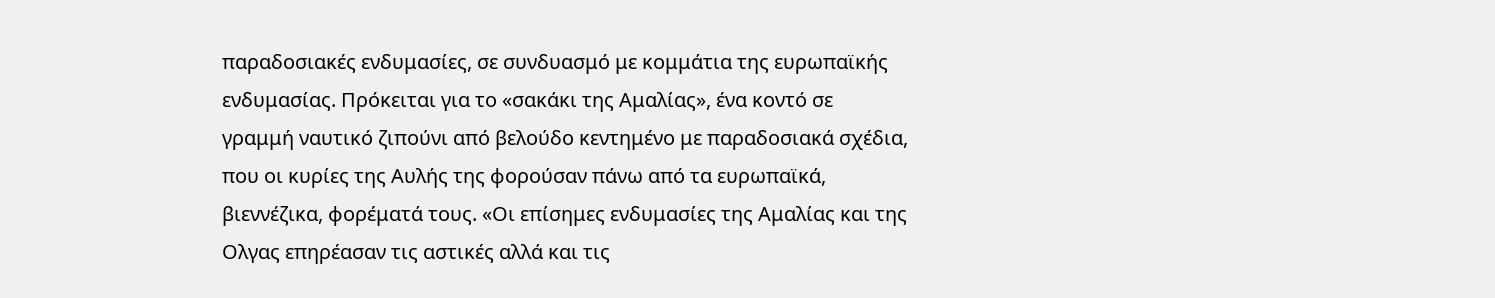παραδοσιακές ενδυμασίες, σε συνδυασμό με κομμάτια της ευρωπαϊκής ενδυμασίας. Πρόκειται για το «σακάκι της Αμαλίας», ένα κοντό σε γραμμή ναυτικό ζιπούνι από βελούδο κεντημένο με παραδοσιακά σχέδια, που οι κυρίες της Αυλής της φορούσαν πάνω από τα ευρωπαϊκά, βιεννέζικα, φορέματά τους. «Οι επίσημες ενδυμασίες της Αμαλίας και της Ολγας επηρέασαν τις αστικές αλλά και τις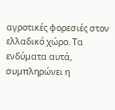αγροτικές φορεσιές στον ελλαδικό χώρο. Τα ενδύματα αυτά, συμπληρώνει η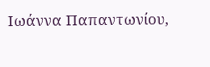Ιωάννα Παπαντωνίου,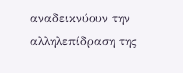αναδεικνύουν την αλληλεπίδραση της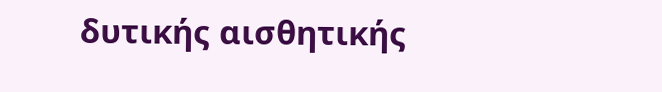δυτικής αισθητικής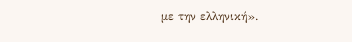με την ελληνική».